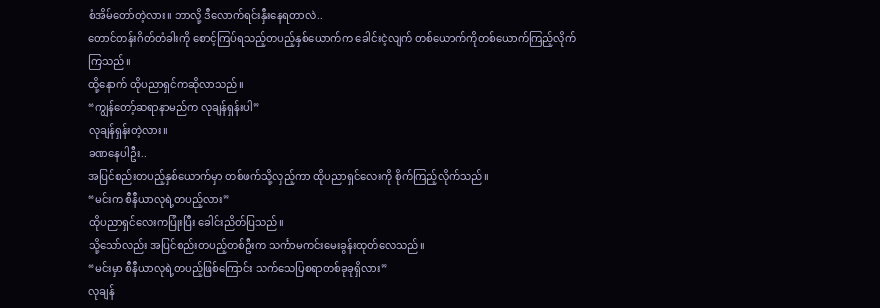စံအိမ်တော်တဲ့လား။ ဘာလို့ ဒီလောက်ရင်းနှီးနေရတာလဲ..
တောင်တန်းဂိတ်တံခါးကို စောင့်ကြပ်ရသည့်တပည့်နှစ်ယောက်က ခေါင်းငဲ့လျက် တစ်ယောက်ကိုတစ်ယောက်ကြည့်လိုက်ကြသည်။
ထို့နောက် ထိုပညာရှင်ကဆိုလာသည်။
“ကျွန်တော့်ဆရာနာမည်က လုချန်ရှန်းပါ”
လုချန်ရှန်းတဲ့လား။
ခဏနေပါဦး..
အပြင်စည်းတပည့်နှစ်ယောက်မှာ တစ်ဖက်သို့လှည့်ကာ ထိုပညာရှင်လေးကို စိုက်ကြည့်လိုက်သည်။
“မင်းက စီနီယာလုရဲ့တပည့်လား”
ထိုပညာရှင်လေးကပြုံးပြီး ခေါင်းညိတ်ပြသည်။
သို့သော်လည်း အပြင်စည်းတပည့်တစ်ဦးက သင်္ကာမကင်းမေးခွန်းထုတ်လေသည်။
“မင်းမှာ စီနီယာလုရဲ့တပည့်ဖြစ်ကြောင်း သက်သေပြစရာတစ်ခုခုရှိလား”
လုချန်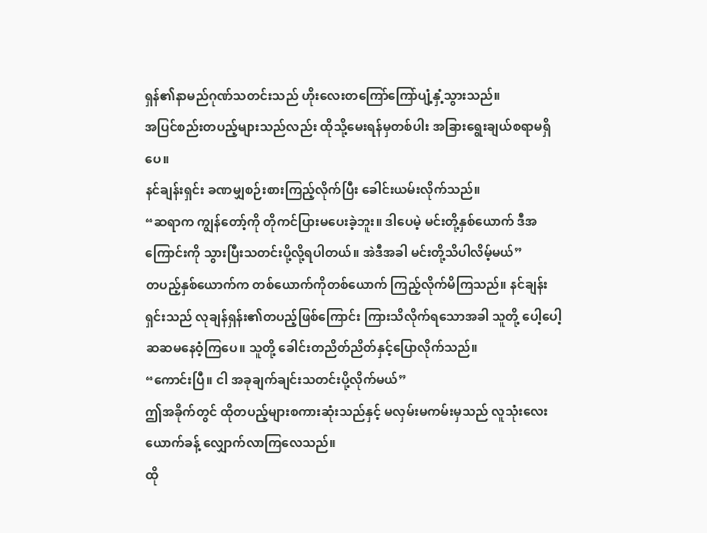ရှန်၏နာမည်ဂုဏ်သတင်းသည် ဟိုးလေးတကြော်ကြော်ပျံ့နှံ့သွားသည်။
အပြင်စည်းတပည့်များသည်လည်း ထိုသို့မေးရန်မှတစ်ပါး အခြားရွေးချယ်စရာမရှိပေ။
နင်ချန်းရှင်း ခဏမျှစဉ်းစားကြည့်လိုက်ပြီး ခေါင်းယမ်းလိုက်သည်။
“ဆရာက ကျွန်တော့်ကို တိုကင်ပြားမပေးခဲ့ဘူး။ ဒါပေမဲ့ မင်းတို့နှစ်ယောက် ဒီအကြောင်းကို သွားပြီးသတင်းပို့လို့ရပါတယ်။ အဲဒီအခါ မင်းတို့သိပါလိမ့်မယ်”
တပည့်နှစ်ယောက်က တစ်ယောက်ကိုတစ်ယောက် ကြည့်လိုက်မိကြသည်။ နင်ချန်းရှင်းသည် လုချန်ရှန်း၏တပည့်ဖြစ်ကြောင်း ကြားသိလိုက်ရသောအခါ သူတို့ ပေါ့ပေါ့ဆဆမနေဝံ့ကြပေ။ သူတို့ ခေါင်းတညိတ်ညိတ်နှင့်ပြောလိုက်သည်။
“ကောင်းပြီ။ ငါ အခုချက်ချင်းသတင်းပို့လိုက်မယ်”
ဤအခိုက်တွင် ထိုတပည့်များစကားဆုံးသည်နှင့် မလှမ်းမကမ်းမှသည် လူသုံးလေးယောက်ခန့် လျှောက်လာကြလေသည်။
ထို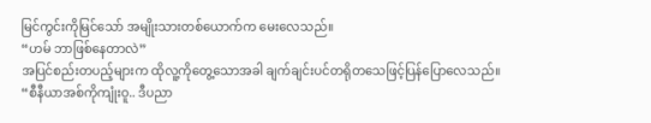မြင်ကွင်းကိုမြင်သော် အမျိုးသားတစ်ယောက်က မေးလေသည်။
“ဟမ် ဘာဖြစ်နေတာလဲ”
အပြင်စည်းတပည့်များက ထိုလူ့ကိုတွေ့သောအခါ ချက်ချင်းပင်တရိုတသေဖြင့်ပြန်ပြောလေသည်။
“စီနီယာအစ်ကိုကျုံးဝူ.. ဒီပညာ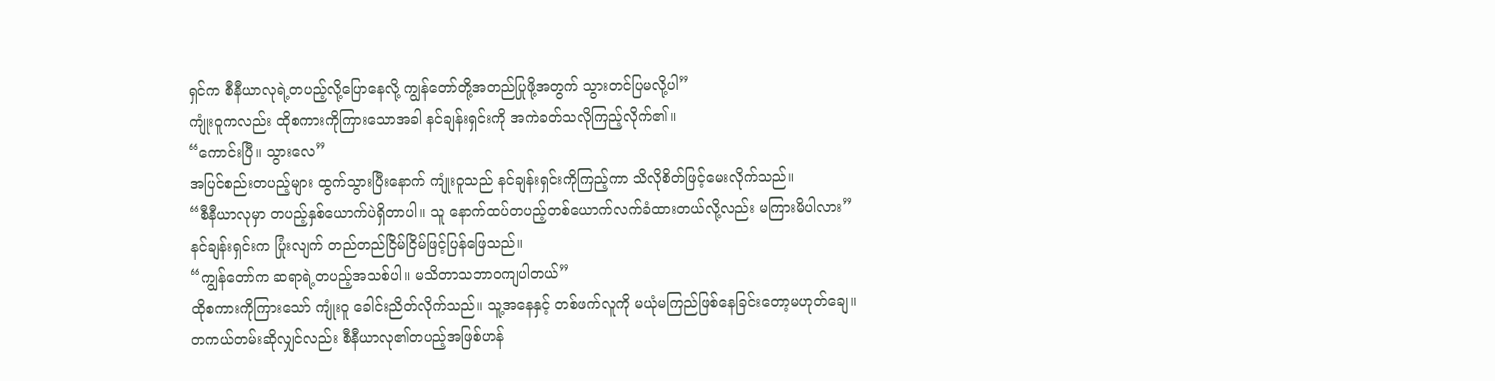ရှင်က စီနီယာလုရဲ့တပည့်လို့ပြောနေလို့ ကျွန်တော်တို့အတည်ပြုဖို့အတွက် သွားတင်ပြမလို့ပါ”
ကျုံးဝူကလည်း ထိုစကားကိုကြားသောအခါ နင်ချန်းရှင်းကို အကဲခတ်သလိုကြည့်လိုက်၏။
“ကောင်းပြီ။ သွားလေ”
အပြင်စည်းတပည့်များ ထွက်သွားပြီးနောက် ကျုံးဝူသည် နင်ချန်းရှင်းကိုကြည့်ကာ သိလိုစိတ်ဖြင့်မေးလိုက်သည်။
“စီနီယာလုမှာ တပည့်နှစ်ယောက်ပဲရှိတာပါ။ သူ နောက်ထပ်တပည့်တစ်ယောက်လက်ခံထားတယ်လို့လည်း မကြားမိပါလား”
နင်ချန်းရှင်းက ပြုံးလျက် တည်တည်ငြိမ်ငြိမ်ဖြင့်ပြန်ဖြေသည်။
“ကျွန်တော်က ဆရာရဲ့တပည့်အသစ်ပါ။ မသိတာသဘာဝကျပါတယ်”
ထိုစကားကိုကြားသော် ကျုံးဝူ ခေါင်းညိတ်လိုက်သည်။ သူ့အနေနှင့် တစ်ဖက်လူကို မယုံမကြည်ဖြစ်နေခြင်းတော့မဟုတ်ချေ။
တကယ်တမ်းဆိုလျှင်လည်း စီနီယာလု၏တပည့်အဖြစ်ဟန်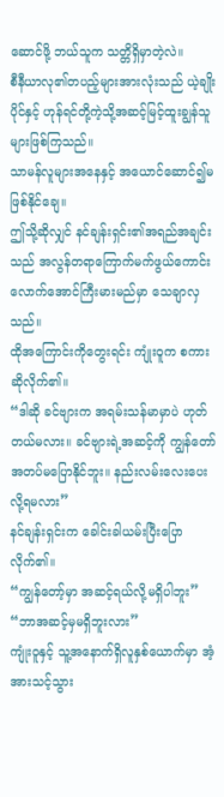ဆောင်ဖို့ ဘယ်သူက သတ္တိရှိမှာတဲ့လဲ။
စီနီယာလု၏တပည့်များအားလုံးသည် ယဲ့ချိုးပိုင်နှင့် ဟုန်ရင်တို့ကဲ့သို့အဆင့်မြင့်ထူးချွန်သူများဖြစ်ကြသည်။
သာမန်လူများအနေနှင့် အယောင်ဆောင်၍မဖြစ်နိုင်ချေ။
ဤသို့ဆိုလျှင် နင်ချန်းရှင်း၏အရည်အချင်းသည် အလွန်တရာကြောက်မက်ဖွယ်ကောင်းလောက်အောင်ကြီးမားမည်မှာ သေချာလှသည်။
ထိုအကြောင်းကိုတွေးရင်း ကျုံးဝူက စကားဆိုလိုက်၏။
“ဒါဆို ခင်ဗျားက အရမ်းသန်မာမှာပဲ ဟုတ်တယ်မလား။ ခင်ဗျားရဲ့အဆင့်ကို ကျွန်တော် အတပ်မပြောနိုင်ဘူး။ နည်းလမ်းလေးပေးလို့ရမလား”
နင်ချန်းရှင်းက ခေါင်းခါယမ်းပြီးပြောလိုက်၏။
“ကျွန်တော့်မှာ အဆင့်ရယ်လို့မရှိပါဘူး”
“ဘာအဆင့်မှမရှိဘူးလား”
ကျုံးဝူနှင့် သူ့အနောက်ရှိလူနှစ်ယောက်မှာ အံ့အားသင့်သွား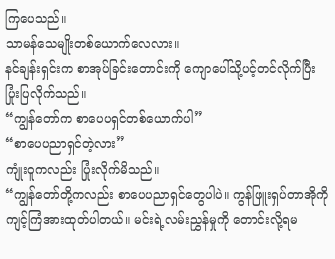ကြပေသည်။
သာမန်သေမျိုးတစ်ယောက်လေလား။
နင်ချန်းရှင်းက စာအုပ်ခြင်းတောင်းကို ကျောပေါ်သို့ပင့်တင်လိုက်ပြီး ပြုံးပြလိုက်သည်။
“ကျွန်တော်က စာပေပရှင်တစ်ယောက်ပါ”
“စာပေပညာရှင်တဲ့လား”
ကျုံးဝူကလည်း ပြုံးလိုက်မိသည်။
“ကျွန်တော်တို့ကလည်း စာပေပညာရှင်တွေပါပဲ။ ကွန်ဖြူးရှပ်တာအိုကို ကျင့်ကြံအားထုတ်ပါတယ်။ မင်းရဲ့လမ်းညွှန်မှုကို တောင်းလို့ရမ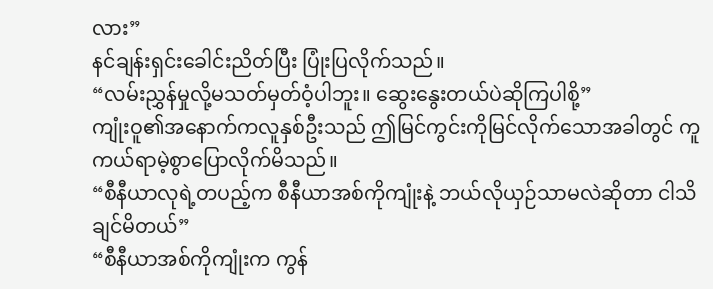လား”
နင်ချန်းရှင်းခေါင်းညိတ်ပြီး ပြုံးပြလိုက်သည်။
“လမ်းညွှန်မှုလို့မသတ်မှတ်ဝံ့ပါဘူး။ ဆွေးနွေးတယ်ပဲဆိုကြပါစို့”
ကျုံးဝူ၏အနောက်ကလူနှစ်ဦးသည် ဤမြင်ကွင်းကိုမြင်လိုက်သောအခါတွင် ကူကယ်ရာမဲ့စွာပြောလိုက်မိသည်။
“စီနီယာလုရဲ့တပည့်က စီနီယာအစ်ကိုကျုံးနဲ့ ဘယ်လိုယှဉ်သာမလဲဆိုတာ ငါသိချင်မိတယ်”
“စီနီယာအစ်ကိုကျုံးက ကွန်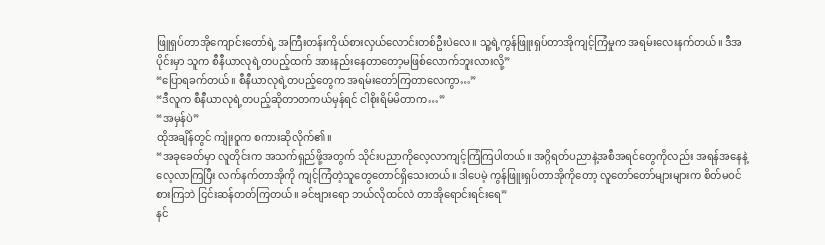ဖြူရှပ်တာအိုကျောင်းတော်ရဲ့ အကြီးတန်းကိုယ်စားလှယ်လောင်းတစ်ဦးပဲလေ။ သူ့ရဲ့ကွန်ဖြူးရှပ်တာအိုကျင့်ကြံမှုက အရမ်းလေးနက်တယ်။ ဒီအပိုင်းမှာ သူက စီနီယာလုရဲ့တပည့်ထက် အားနည်းနေတာတော့မဖြစ်လောက်ဘူးလားလို့”
“ပြောရခက်တယ်။ စီနီယာလုရဲ့တပည့်တွေက အရမ်းတော်ကြတာလေကွာ…”
“ဒီလူက စီနီယာလုရဲ့တပည့်ဆိုတာတကယ်မှန်ရင် ငါစိုးရိမ်မိတာက…”
“အမှန်ပဲ”
ထိုအချိန်တွင် ကျုံးဝူက စကားဆိုလိုက်၏။
“အခုခေတ်မှာ လူတိုင်းက အသက်ရှည်ဖို့အတွက် သိုင်းပညာကိုလေ့လာကျင့်ကြံကြပါတယ်။ အဂ္ဂိရတ်ပညာနဲ့အစီအရင်တွေကိုလည်း အရန်အနေနဲ့လေ့လာကြပြီး လက်နက်တာအိုကို ကျင့်ကြံတဲ့သူတွေတောင်ရှိသေးတယ်။ ဒါပေမဲ့ ကွန်ဖြူးရှပ်တာအိုကိုတော့ လူတော်တော်များများက စိတ်မဝင်စားကြဘဲ ငြင်းဆန်တတ်ကြတယ်။ ခင်ဗျားရော ဘယ်လိုထင်လဲ တာအိုရောင်းရင်းရေ”
နင်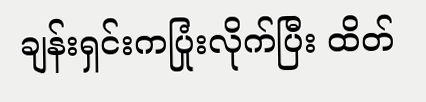ချန်းရှင်းကပြုံးလိုက်ပြီး ထိတ်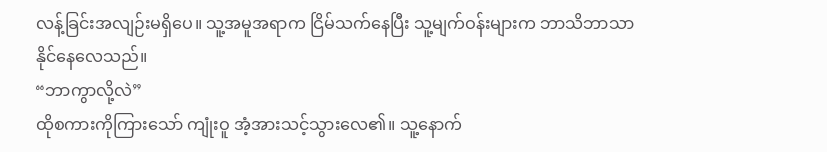လန့်ခြင်းအလျဉ်းမရှိပေ။ သူ့အမူအရာက ငြိမ်သက်နေပြီး သူ့မျက်ဝန်းများက ဘာသိဘာသာနိုင်နေလေသည်။
“ဘာကွာလို့လဲ”
ထိုစကားကိုကြားသော် ကျုံးဝူ အံ့အားသင့်သွားလေ၏။ သူ့နောက်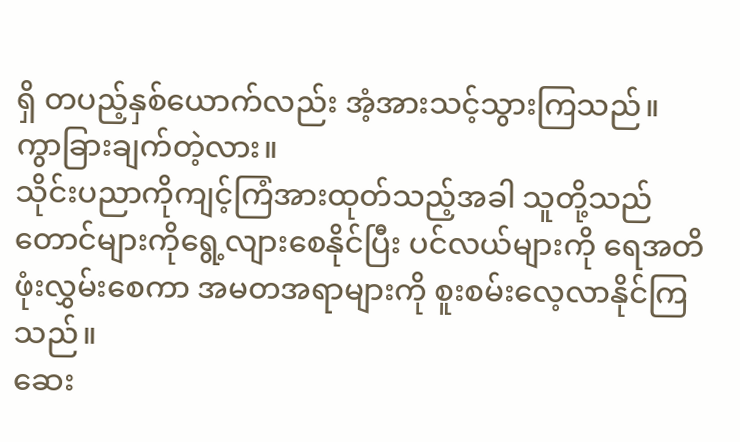ရှိ တပည့်နှစ်ယောက်လည်း အံ့အားသင့်သွားကြသည်။
ကွာခြားချက်တဲ့လား။
သိုင်းပညာကိုကျင့်ကြံအားထုတ်သည့်အခါ သူတို့သည် တောင်များကိုရွေ့လျားစေနိုင်ပြီး ပင်လယ်များကို ရေအတိဖုံးလွှမ်းစေကာ အမတအရာများကို စူးစမ်းလေ့လာနိုင်ကြသည်။
ဆေး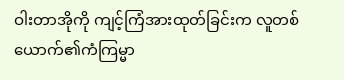ဝါးတာအိုကို ကျင့်ကြံအားထုတ်ခြင်းက လူတစ်ယောက်၏ကံကြမ္မာ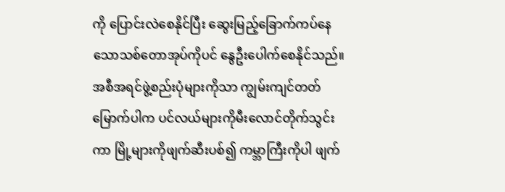ကို ပြောင်းလဲစေနိုင်ပြီး ဆွေးမြည့်ခြောက်ကပ်နေသောသစ်တောအုပ်ကိုပင် နွေဦးပေါက်စေနိုင်သည်။
အစီအရင်ဖွဲ့စည်းပုံများကိုသာ ကျွမ်းကျင်တတ်မြောက်ပါက ပင်လယ်များကိုမီးလောင်တိုက်သွင်းကာ မြို့များကိုဖျက်ဆီးပစ်၍ ကမ္ဘာကြီးကိုပါ ဖျက်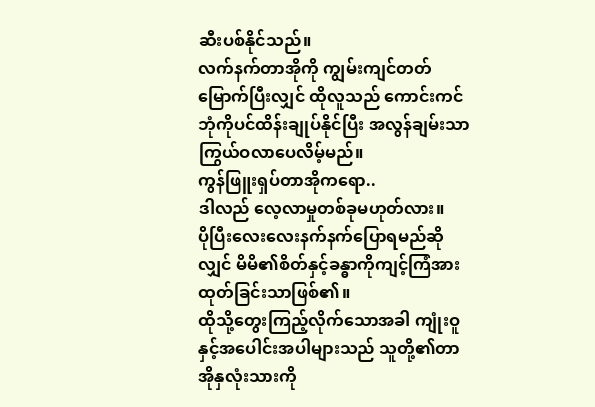ဆီးပစ်နိုင်သည်။
လက်နက်တာအိုကို ကျွမ်းကျင်တတ်မြောက်ပြီးလျှင် ထိုလူသည် ကောင်းကင်ဘုံကိုပင်ထိန်းချုပ်နိုင်ပြီး အလွန်ချမ်းသာကြွယ်ဝလာပေလိမ့်မည်။
ကွန်ဖြူးရှပ်တာအိုကရော..
ဒါလည် လေ့လာမှုတစ်ခုမဟုတ်လား။
ပိုပြီးလေးလေးနက်နက်ပြောရမည်ဆိုလျှင် မိမိ၏စိတ်နှင့်ခန္ဓာကိုကျင့်ကြံအားထုတ်ခြင်းသာဖြစ်၏။
ထိုသို့တွေးကြည့်လိုက်သောအခါ ကျုံးဝူနှင့်အပေါင်းအပါများသည် သူတို့၏တာအိုနှလုံးသားကို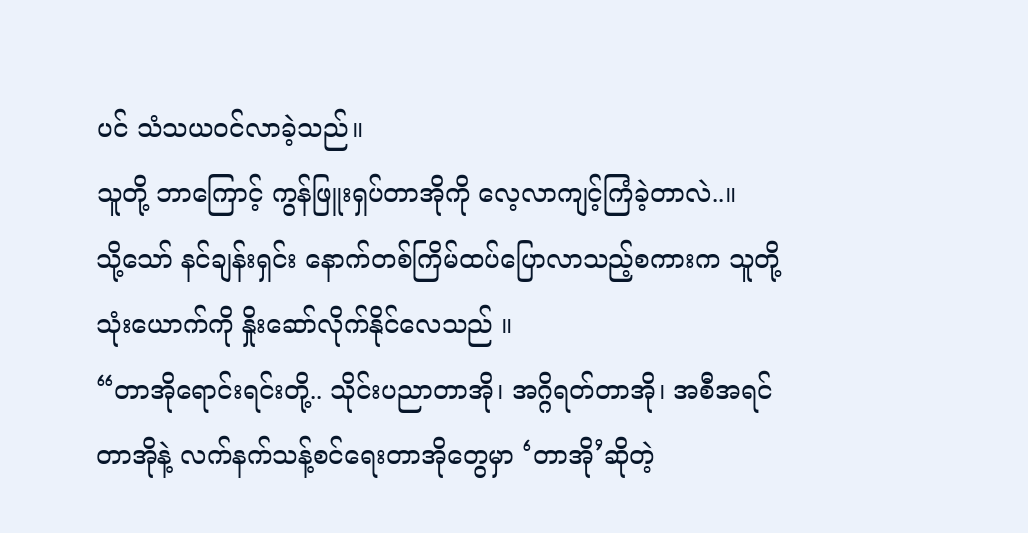ပင် သံသယဝင်လာခဲ့သည်။
သူတို့ ဘာကြောင့် ကွန်ဖြူးရှပ်တာအိုကို လေ့လာကျင့်ကြံခဲ့တာလဲ..။
သို့သော် နင်ချန်းရှင်း နောက်တစ်ကြိမ်ထပ်ပြောလာသည့်စကားက သူတို့သုံးယောက်ကို နှိုးဆော်လိုက်နိုင်လေသည် ။
“တာအိုရောင်းရင်းတို့.. သိုင်းပညာတာအို၊ အဂ္ဂိရတ်တာအို၊ အစီအရင်တာအိုနဲ့ လက်နက်သန့်စင်ရေးတာအိုတွေမှာ ‘တာအို’ဆိုတဲ့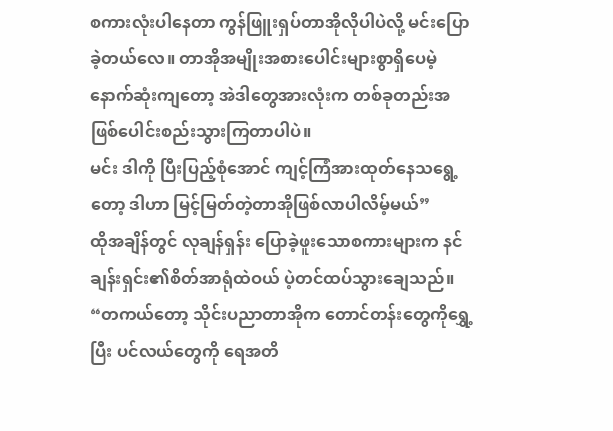စကားလုံးပါနေတာ ကွန်ဖြူးရှပ်တာအိုလိုပါပဲလို့ မင်းပြောခဲ့တယ်လေ။ တာအိုအမျိုးအစားပေါင်းများစွာရှိပေမဲ့ နောက်ဆုံးကျတော့ အဲဒါတွေအားလုံးက တစ်ခုတည်းအဖြစ်ပေါင်းစည်းသွားကြတာပါပဲ။
မင်း ဒါကို ပြီးပြည့်စုံအောင် ကျင့်ကြံအားထုတ်နေသရွေ့တော့ ဒါဟာ မြင့်မြတ်တဲ့တာအိုဖြစ်လာပါလိမ့်မယ်”
ထိုအချိန်တွင် လုချန်ရှန်း ပြောခဲ့ဖူးသောစကားများက နင်ချန်းရှင်း၏စိတ်အာရုံထဲဝယ် ပဲ့တင်ထပ်သွားချေသည်။
“တကယ်တော့ သိုင်းပညာတာအိုက တောင်တန်းတွေကိုရွှေ့ပြီး ပင်လယ်တွေကို ရေအတိ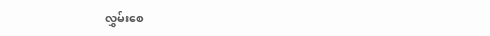လွှမ်းစေ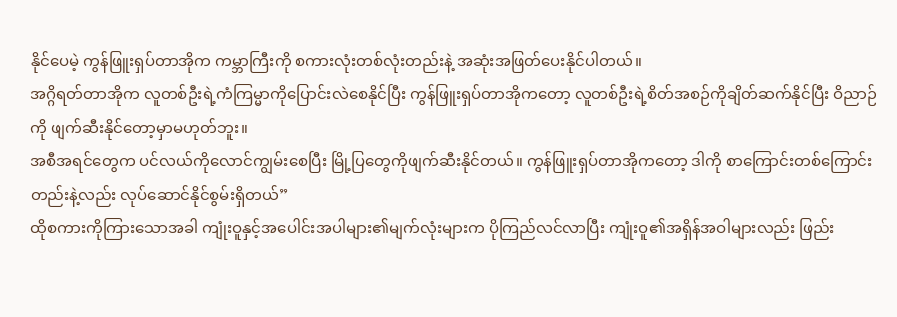နိုင်ပေမဲ့ ကွန်ဖြူးရှပ်တာအိုက ကမ္ဘာကြီးကို စကားလုံးတစ်လုံးတည်းနဲ့ အဆုံးအဖြတ်ပေးနိုင်ပါတယ်။
အဂ္ဂိရတ်တာအိုက လူတစ်ဦးရဲ့ကံကြမ္မာကိုပြောင်းလဲစေနိုင်ပြီး ကွန်ဖြူးရှပ်တာအိုကတော့ လူတစ်ဦးရဲ့စိတ်အစဉ်ကိုချိတ်ဆက်နိုင်ပြီး ဝိညာဉ်ကို ဖျက်ဆီးနိုင်တော့မှာမဟုတ်ဘူး။
အစီအရင်တွေက ပင်လယ်ကိုလောင်ကျွမ်းစေပြီး မြို့ပြတွေကိုဖျက်ဆီးနိုင်တယ်။ ကွန်ဖြူးရှပ်တာအိုကတော့ ဒါကို စာကြောင်းတစ်ကြောင်းတည်းနဲ့လည်း လုပ်ဆောင်နိုင်စွမ်းရှိတယ်”
ထိုစကားကိုကြားသောအခါ ကျုံးဝူနှင့်အပေါင်းအပါများ၏မျက်လုံးများက ပိုကြည်လင်လာပြီး ကျုံးဝူ၏အရှိန်အဝါများလည်း ဖြည်း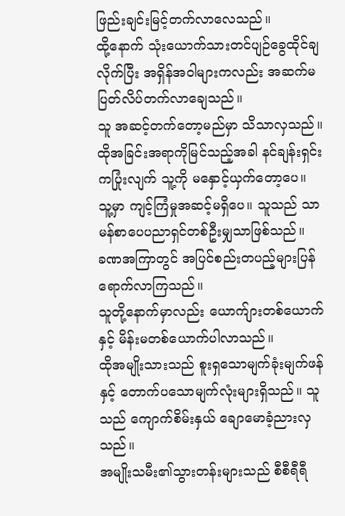ဖြည်းချင်းမြင့်တက်လာလေသည်။
ထို့နောက် သုံးယောက်သားတင်ပျဉ်ခွေထိုင်ချလိုက်ပြီး အရှိန်အဝါများကလည်း အဆက်မပြတ်လိပ်တက်လာချေသည်။
သူ အဆင့်တက်တော့မည်မှာ သိသာလှသည်။
ထိုအခြင်းအရာကိုမြင်သည့်အခါ နင်ချန်းရှင်းကပြုံးလျက် သူ့ကို မနှောင့်ယှက်တော့ပေ။
သူ့မှာ ကျင့်ကြံမှုအဆင့်မရှိပေ။ သူသည် သာမန်စာပေပညာရှင်တစ်ဦးမျှသာဖြစ်သည်။
ခဏအကြာတွင် အပြင်စည်းတပည့်များပြန်ရောက်လာကြသည်။
သူတို့နောက်မှာလည်း ယောက်ျားတစ်ယောက်နှင့် မိန်းမတစ်ယောက်ပါလာသည်။
ထိုအမျိုးသားသည် စူးရှသောမျက်ခုံးမျက်ဖန်နှင့် တောက်ပသောမျက်လုံးများရှိသည်။ သူသည် ကျောက်စိမ်းနှယ် ချောမောခံ့ညားလှသည်။
အမျိုးသမီး၏သွားတန်းများသည် စီစီရီရီ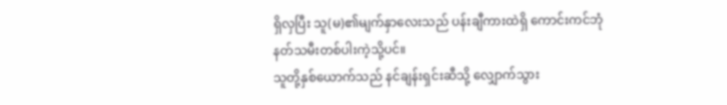ရှိလှပြီး သူ(မ)၏မျက်နှာလေးသည် ပန်းချီကားထဲရှိ ကောင်းကင်ဘုံနတ်သမီးတစ်ပါးကဲ့သို့ပင်။
သူတို့နှစ်ယောက်သည် နင်ချန်းရှင်းဆီသို့ လျှောက်သွား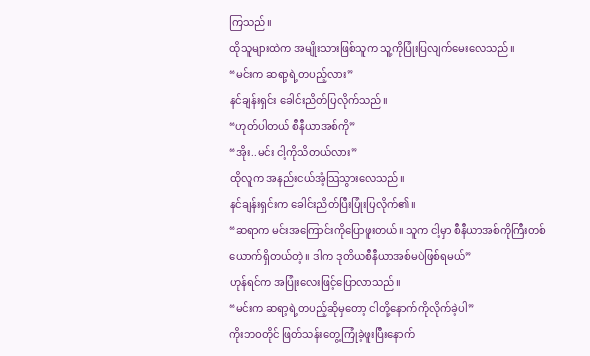ကြသည်။
ထိုသူများထဲက အမျိုးသားဖြစ်သူက သူ့ကိုပြုံးပြလျက်မေးလေသည်။
“မင်းက ဆရာ့ရဲ့တပည့်လား”
နင်ချန်းရှင်း ခေါင်းညိတ်ပြလိုက်သည်။
“ဟုတ်ပါတယ် စီနီယာအစ်ကို”
“အိုး..မင်း ငါ့ကိုသိတယ်လား”
ထိုလူက အနည်းငယ်အံ့သြသွားလေသည်။
နင်ချန်းရှင်းက ခေါင်းညိတ်ပြီးပြုံးပြလိုက်၏။
“ဆရာက မင်းအကြောင်းကိုပြောဖူးတယ်။ သူက ငါ့မှာ စီနီယာအစ်ကိုကြီးတစ်ယောက်ရှိတယ်တဲ့။ ဒါက ဒုတိယစီနီယာအစ်မပဲဖြစ်ရမယ်”
ဟုန်ရင်က အပြုံးလေးဖြင့်ပြောလာသည်။
“မင်းက ဆရာ့ရဲ့တပည့်ဆိုမှတော့ ငါတို့နောက်ကိုလိုက်ခဲ့ပါ”
ကိုးဘဝတိုင် ဖြတ်သန်းတွေ့ကြုံခဲ့ဖူးပြီးနောက်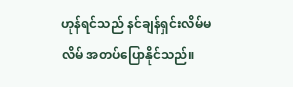ဟုန်ရင်သည် နင်ချန်ရှင်းလိမ်မလိမ် အတပ်ပြောနိုင်သည်။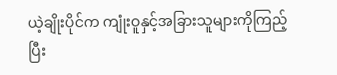ယဲ့ချိုးပိုင်က ကျုံးဝူနှင့်အခြားသူများကိုကြည့်ပြီး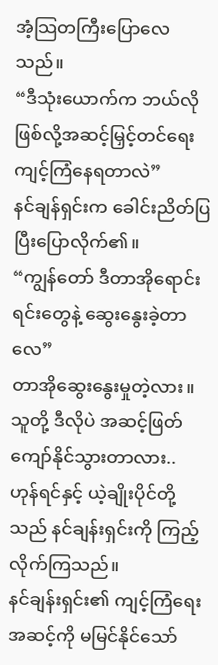အံ့သြတကြီးပြောလေသည်။
“ဒီသုံးယောက်က ဘယ်လိုဖြစ်လို့အဆင့်မြှင့်တင်ရေးကျင့်ကြံနေရတာလဲ”
နင်ချန်ရှင်းက ခေါင်းညိတ်ပြပြီးပြောလိုက်၏။
“ကျွန်တော် ဒီတာအိုရောင်းရင်းတွေနဲ့ ဆွေးနွေးခဲ့တာလေ”
တာအိုဆွေးနွေးမှုတဲ့လား။
သူတို့ ဒီလိုပဲ အဆင့်ဖြတ်ကျော်နိုင်သွားတာလား..
ဟုန်ရင်နှင့် ယဲ့ချိုးပိုင်တို့သည် နင်ချန်းရှင်းကို ကြည့်လိုက်ကြသည်။
နင်ချန်းရှင်း၏ ကျင့်ကြံရေးအဆင့်ကို မမြင်နိုင်သော်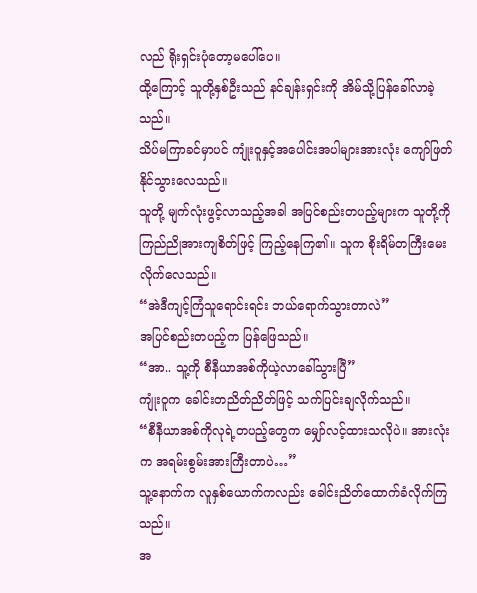လည် ရိုးရှင်းပုံတော့မပေါ်ပေ။
ထို့ကြောင့် သူတို့နှစ်ဦးသည် နင်ချန်းရှင်းကို အိမ်သို့ပြန်ခေါ်လာခဲ့သည်။
သိပ်မကြာခင်မှာပင် ကျုံးဝူနှင့်အပေါင်းအပါများအားလုံး ကျော်ဖြတ်နိုင်သွားလေသည်။
သူတို့ မျက်လုံးဖွင့်လာသည့်အခါ အပြင်စည်းတပည့်များက သူတို့ကို ကြည်ညိုအားကျစိတ်ဖြင့် ကြည့်နေကြ၏။ သူက စိုးရိမ်တကြီးမေးလိုက်လေသည်။
“အဲဒီကျင့်ကြံသူရောင်းရင်း ဘယ်ရောက်သွားတာလဲ”
အပြင်စည်းတပည့်က ပြန်ဖြေသည်။
“အာ.. သူ့ကို စီနီယာအစ်ကိုယဲ့လာခေါ်သွားပြီ”
ကျုံးဝူက ခေါင်းတညိတ်ညိတ်ဖြင့် သက်ပြင်းချလိုက်သည်။
“စီနီယာအစ်ကိုလုရဲ့တပည့်တွေက မျှော်လင့်ထားသလိုပဲ။ အားလုံးက အရမ်းစွမ်းအားကြီးတာပဲ…”
သူ့နောက်က လူနှစ်ယောက်ကလည်း ခေါင်းညိတ်ထောက်ခံလိုက်ကြသည်။
အ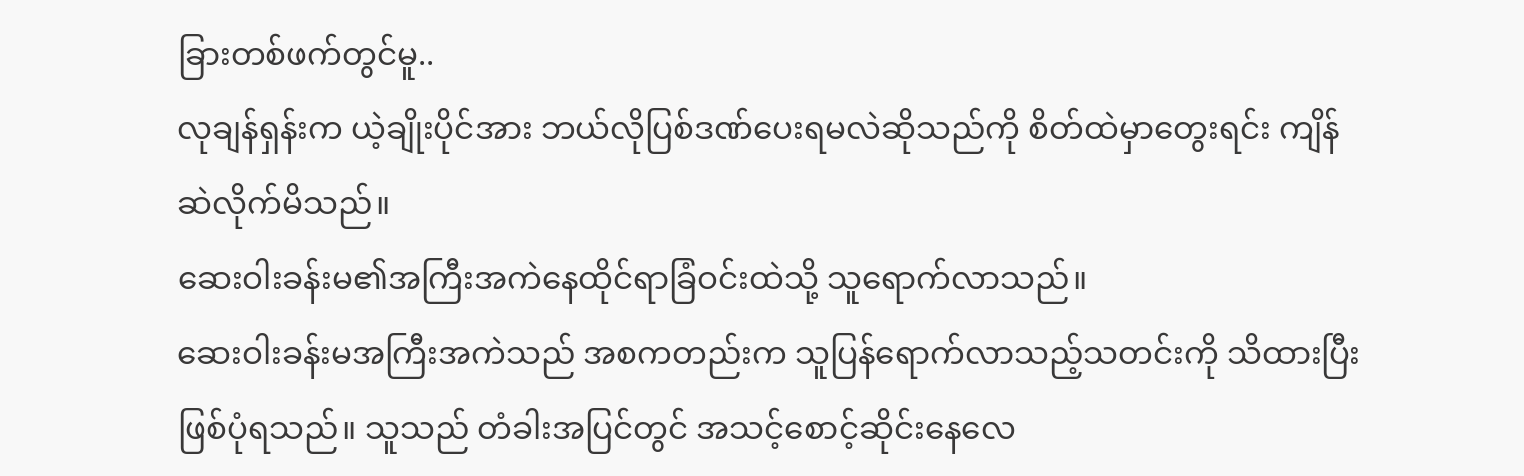ခြားတစ်ဖက်တွင်မူ..
လုချန်ရှန်းက ယဲ့ချိုးပိုင်အား ဘယ်လိုပြစ်ဒဏ်ပေးရမလဲဆိုသည်ကို စိတ်ထဲမှာတွေးရင်း ကျိန်ဆဲလိုက်မိသည်။
ဆေးဝါးခန်းမ၏အကြီးအကဲနေထိုင်ရာခြံဝင်းထဲသို့ သူရောက်လာသည်။
ဆေးဝါးခန်းမအကြီးအကဲသည် အစကတည်းက သူပြန်ရောက်လာသည့်သတင်းကို သိထားပြီးဖြစ်ပုံရသည်။ သူသည် တံခါးအပြင်တွင် အသင့်စောင့်ဆိုင်းနေလေ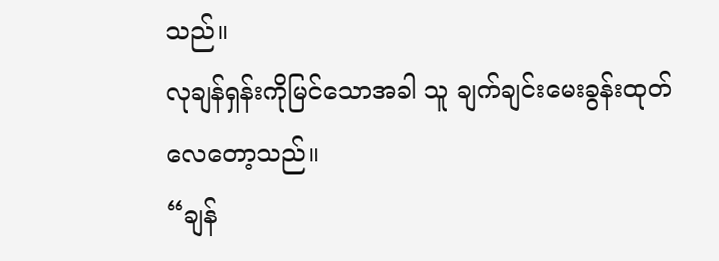သည်။
လုချန်ရှန်းကိုမြင်သောအခါ သူ ချက်ချင်းမေးခွန်းထုတ်လေတော့သည်။
“ချန်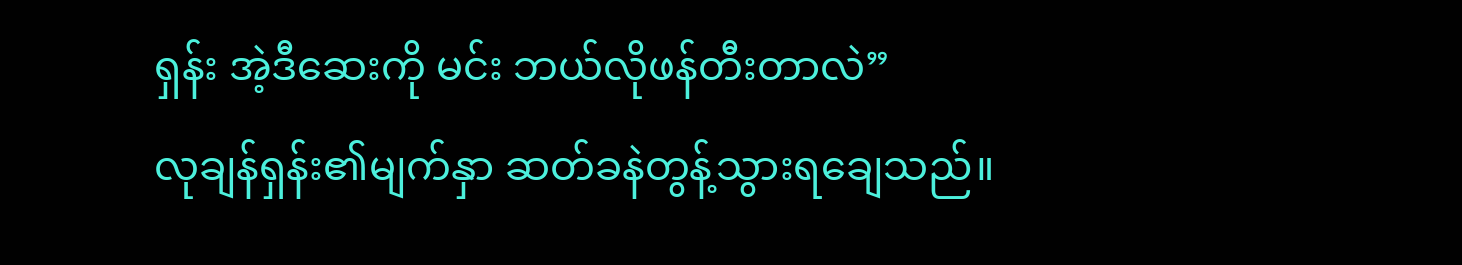ရှန်း အဲ့ဒီဆေးကို မင်း ဘယ်လိုဖန်တီးတာလဲ”
လုချန်ရှန်း၏မျက်နှာ ဆတ်ခနဲတွန့်သွားရချေသည်။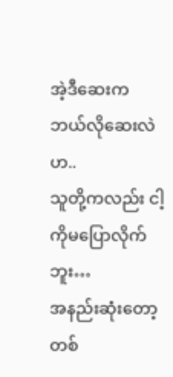အဲ့ဒီဆေးက ဘယ်လိုဆေးလဲဟ..
သူတို့ကလည်း ငါ့ကိုမပြောလိုက်ဘူး…
အနည်းဆုံးတော့ တစ်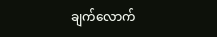ချက်လောက်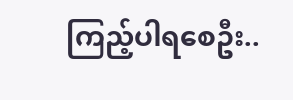ကြည့်ပါရစေဦး..